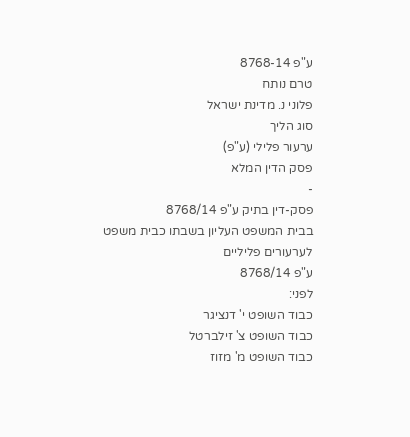ע"פ 8768-14
טרם נותח
פלוני נ. מדינת ישראל
סוג הליך
ערעור פלילי (ע"פ)
פסק הדין המלא
-
פסק-דין בתיק ע"פ 8768/14
בבית המשפט העליון בשבתו כבית משפט לערעורים פליליים
ע"פ 8768/14
לפני:
כבוד השופט י' דנציגר
כבוד השופט צ' זילברטל
כבוד השופט מ' מזוז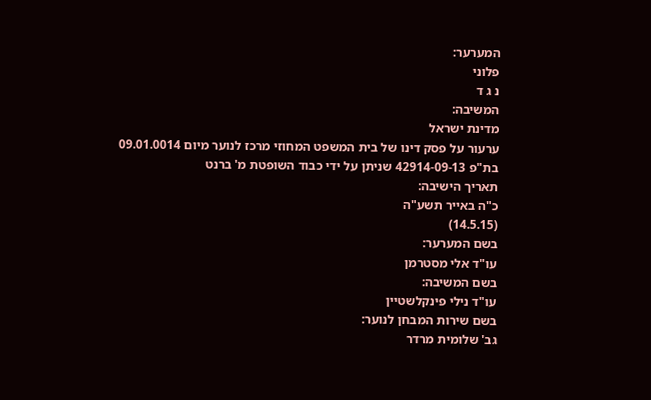המערער:
פלוני
נ ג ד
המשיבה:
מדינת ישראל
ערעור על פסק דינו של בית המשפט המחוזי מרכז לנוער מיום 09.01.0014 בת"פ 42914-09-13 שניתן על ידי כבוד השופטת מ' ברנט
תאריך הישיבה:
כ"ה באייר תשע"ה
(14.5.15)
בשם המערער:
עו"ד אלי מסטרמן
בשם המשיבה:
עו"ד נילי פינקלשטיין
בשם שירות המבחן לנוער:
גב' שלומית מרדר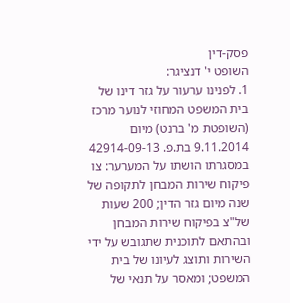פסק-דין
השופט י' דנציגר:
1. לפנינו ערעור על גזר דינו של בית המשפט המחוזי לנוער מרכז (השופטת מ' ברנט) מיום 9.11.2014 בת.פ. 42914-09-13 במסגרתו הושתו על המערער: צו פיקוח שירות המבחן לתקופה של שנה מיום גזר הדין; 200 שעות של"צ בפיקוח שירות המבחן ובהתאם לתוכנית שתגובש על ידי השירות ותוצג לעיונו של בית המשפט; ומאסר על תנאי של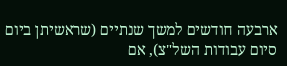ארבעה חודשים למשך שנתיים (שראשיתן ביום סיום עבודות השל"צ), אם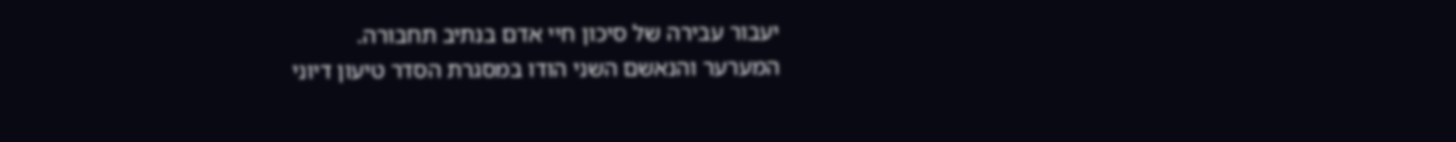יעבור עבירה של סיכון חיי אדם בנתיב תחבורה.
המערער והנאשם השני הודו במסגרת הסדר טיעון דיוני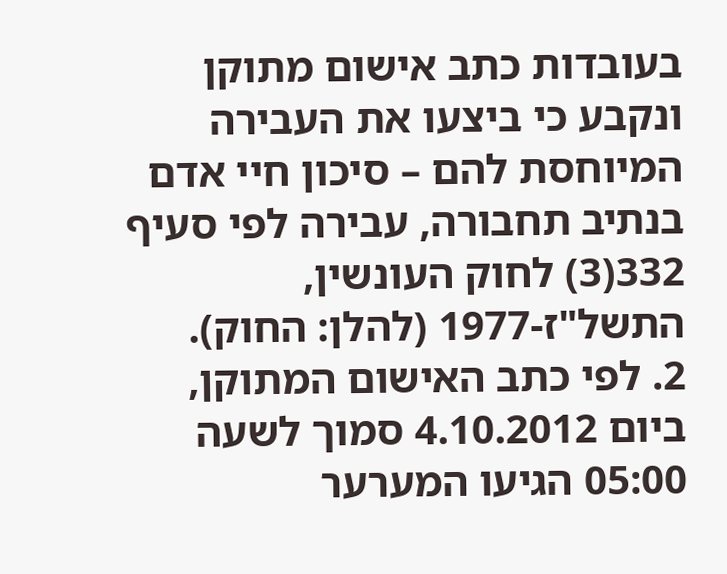בעובדות כתב אישום מתוקן ונקבע כי ביצעו את העבירה המיוחסת להם – סיכון חיי אדם בנתיב תחבורה, עבירה לפי סעיף 332(3) לחוק העונשין, התשל"ז-1977 (להלן: החוק).
2. לפי כתב האישום המתוקן, ביום 4.10.2012 סמוך לשעה 05:00 הגיעו המערער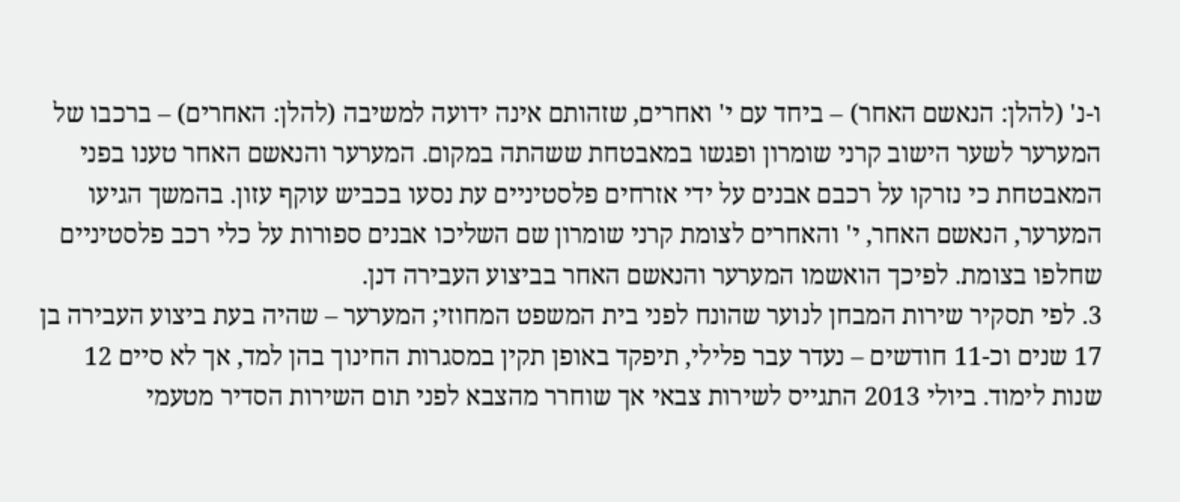ו-נ' (להלן: הנאשם האחר) – ביחד עם י' ואחרים, שזהותם אינה ידועה למשיבה (להלן: האחרים) – ברכבו של המערער לשער הישוב קרני שומרון ופגשו במאבטחת ששהתה במקום. המערער והנאשם האחר טענו בפני המאבטחת כי נזרקו על רכבם אבנים על ידי אזרחים פלסטיניים עת נסעו בכביש עוקף עזון. בהמשך הגיעו המערער, הנאשם האחר, י' והאחרים לצומת קרני שומרון שם השליכו אבנים ספורות על כלי רכב פלסטיניים שחלפו בצומת. לפיכך הואשמו המערער והנאשם האחר בביצוע העבירה דנן.
3. לפי תסקיר שירות המבחן לנוער שהונח לפני בית המשפט המחוזי; המערער – שהיה בעת ביצוע העבירה בן 17 שנים וכ-11 חודשים – נעדר עבר פלילי, תיפקד באופן תקין במסגרות החינוך בהן למד, אך לא סיים 12 שנות לימוד. ביולי 2013 התגייס לשירות צבאי אך שוחרר מהצבא לפני תום השירות הסדיר מטעמי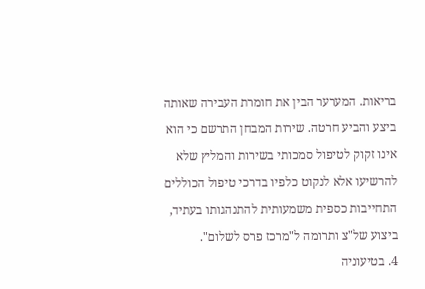בריאות. המערער הבין את חומרת העבירה שאותה ביצע והביע חרטה. שירות המבחן התרשם כי הוא אינו זקוק לטיפול סמכותי בשירות והמליץ שלא להרשיעו אלא לנקוט כלפיו בדרכי טיפול הכוללים התחייבות כספית משמעותית להתנהגותו בעתיד, ביצוע של"צ ותרומה ל"מרכז פרס לשלום".
4. בטיעוניה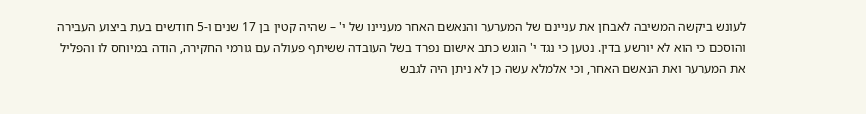לעונש ביקשה המשיבה לאבחן את עניינם של המערער והנאשם האחר מעניינו של י' – שהיה קטין בן 17 שנים ו-5 חודשים בעת ביצוע העבירה והוסכם כי הוא לא יורשע בדין. נטען כי נגד י' הוגש כתב אישום נפרד בשל העובדה ששיתף פעולה עם גורמי החקירה, הודה במיוחס לו והפליל את המערער ואת הנאשם האחר, וכי אלמלא עשה כן לא ניתן היה לגבש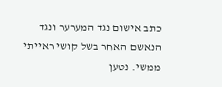כתב אישום נגד המערער ונגד הנאשם האחר בשל קושי ראייתי ממשי. נטען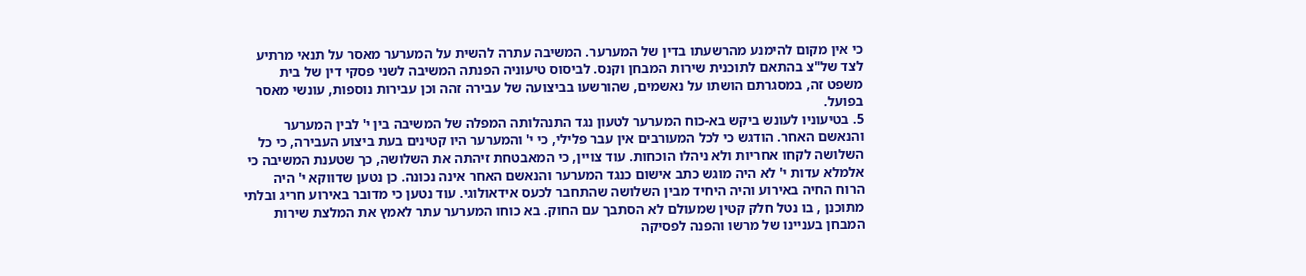כי אין מקום להימנע מהרשעתו בדין של המערער. המשיבה עתרה להשית על המערער מאסר על תנאי מרתיע לצד של"צ בהתאם לתוכנית שירות המבחן וקנס. לביסוס טיעוניה הפנתה המשיבה לשני פסקי דין של בית משפט זה, במסגרתם הושתו על נאשמים, שהורשעו בביצועה של עבירה זהה וכן עבירות נוספות, עונשי מאסר בפועל.
5. בטיעוניו לעונש ביקש בא-כוח המערער לטעון נגד התנהלותה המפלה של המשיבה בין י' לבין המערער והנאשם האחר. הודגש כי לכל המעורבים אין עבר פלילי, כי י' והמערער היו קטינים בעת ביצוע העבירה, כי כל השלושה לקחו אחריות ולא ניהלו הוכחות. עוד צויין, כי המאבטחת זיהתה את השלושה, כך שטענת המשיבה כי אלמלא עדות י' לא היה מוגש כתב אישום כנגד המערער והנאשם האחר אינה נכונה. כן נטען שדווקא י' היה הרוח החיה באירוע והיה היחיד מבין השלושה שהתחבר לכעס אידאולוגי. עוד נטען כי מדובר באירוע חריג ובלתי מתוכנן , בו נטל חלק קטין שמעולם לא הסתבך עם החוק. בא כוחו המערער עתר לאמץ את המלצת שירות המבחן בעניינו של מרשו והפנה לפסיקה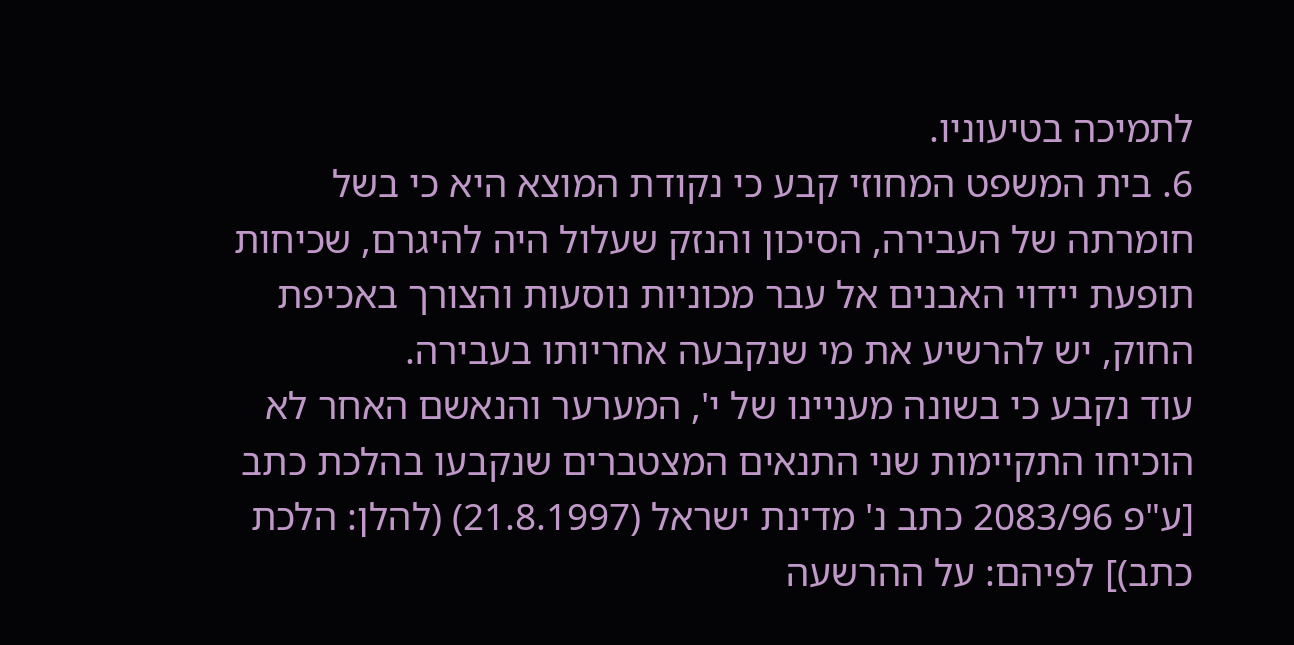לתמיכה בטיעוניו.
6. בית המשפט המחוזי קבע כי נקודת המוצא היא כי בשל חומרתה של העבירה, הסיכון והנזק שעלול היה להיגרם, שכיחות תופעת יידוי האבנים אל עבר מכוניות נוסעות והצורך באכיפת החוק, יש להרשיע את מי שנקבעה אחריותו בעבירה.
עוד נקבע כי בשונה מעניינו של י', המערער והנאשם האחר לא הוכיחו התקיימות שני התנאים המצטברים שנקבעו בהלכת כתב [ע"פ 2083/96 כתב נ' מדינת ישראל (21.8.1997) (להלן: הלכת כתב)] לפיהם: על ההרשעה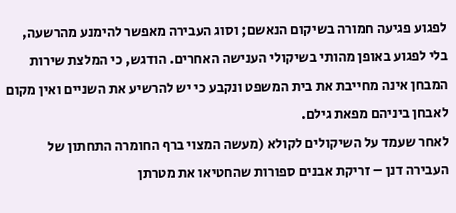לפגוע פגיעה חמורה בשיקום הנאשם; וסוג העבירה מאפשר להימנע מהרשעה, בלי לפגוע באופן מהותי בשיקולי הענישה האחרים. הודגש, כי המלצת שירות המבחן אינה מחייבת את בית המשפט ונקבע כי יש להרשיע את השניים ואין מקום לאבחן ביניהם מפאת גילם.
לאחר שעמד על השיקולים לקולא (מעשה המצוי ברף החומרה התחתון של העבירה דנן – זריקת אבנים ספורות שהחטיאו את מטרתן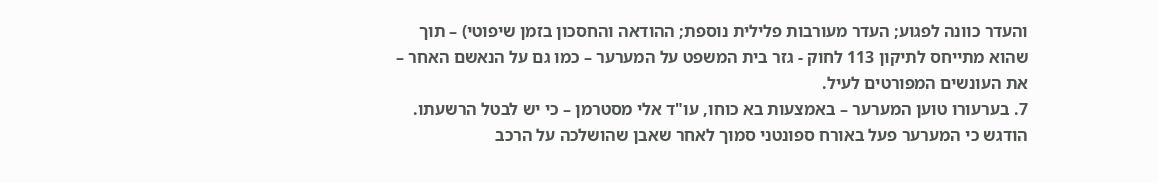והעדר כוונה לפגוע; העדר מעורבות פלילית נוספת; ההודאה והחסכון בזמן שיפוטי) – תוך שהוא מתייחס לתיקון 113 לחוק - גזר בית המשפט על המערער – כמו גם על הנאשם האחר – את העונשים המפורטים לעיל.
7. בערעורו טוען המערער – באמצעות בא כוחו, עו"ד אלי מסטרמן – כי יש לבטל הרשעתו. הודגש כי המערער פעל באורח ספונטני סמוך לאחר שאבן שהושלכה על הרכב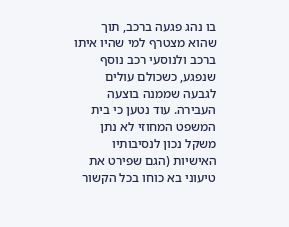בו נהג פגעה ברכב, תוך שהוא מצטרף למי שהיו איתו ברכב ולנוסעי רכב נוסף שנפגע, כשכולם עולים לגבעה שממנה בוצעה העבירה. עוד נטען כי בית המשפט המחוזי לא נתן משקל נכון לנסיבותיו האישיות (הגם שפירט את טיעוני בא כוחו בכל הקשור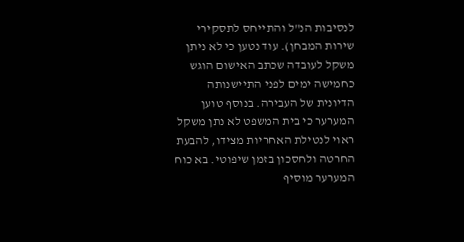לנסיבות הנ"ל והתייחס לתסקירי שירות המבחן). עוד נטען כי לא ניתן משקל לעובדה שכתב האישום הוגש כחמישה ימים לפני התיישנותה הדיונית של העבירה. בנוסף טוען המערער כי בית המשפט לא נתן משקל ראוי לנטילת האחריות מצידו, להבעת החרטה ולחסכון בזמן שיפוטי. בא כוח המערער מוסיף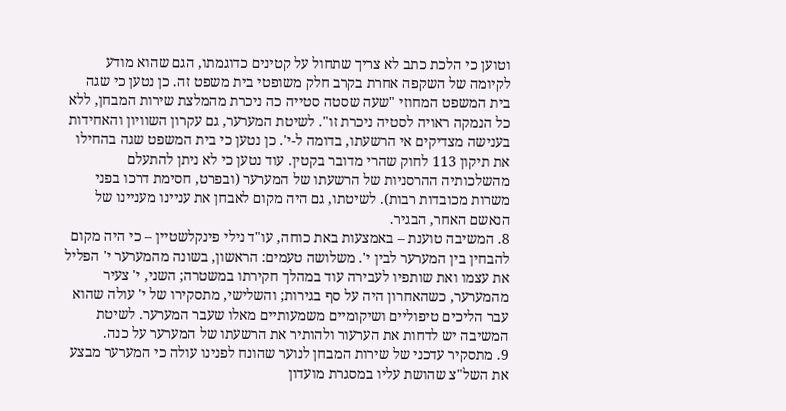וטוען כי הלכת כתב לא צריך שתחול על קטינים כדוגמתו, הגם שהוא מודע לקיומה של השקפה אחרת בקרב חלק משופטי בית משפט זה. כן נטען כי שגה בית המשפט המחוזי "שעה שסטה סטייה כה ניכרת מהמלצת שירות המבחן, ללא כל הנמקה ראויה לסטיה ניכרת זו". לשיטת המערער, גם עקרון השוויון והאחידות בענישה מצדיקים אי הרשעתו, בדומה ל-י'. כן נטען כי בית המשפט שגה בהחילו את תיקון 113 לחוק שהרי מדובר בקטין. עוד נטען כי לא ניתן להתעלם מהשלכותיה ההרסניות של הרשעתו של המערער (ובפרט, חסימת דרכו בפני משרות מכובדות רבות). לשיטתו, גם היה מקום לאבחן את עניינו מעניינו של הנאשם האחר, הבגיר.
8. המשיבה טוענת – באמצעות באת כוחה, עו"ד נילי פינקלשטיין – כי היה מקום להבחין בין המערער לבין י'. משלושה טעמים: הראשון, בשונה מהמערער י' הפליל את עצמו ואת שותפיו לעבירה עוד במהלך חקירתו במשטרה; השני, י' צעיר מהמערער, כשהאחרון היה על סף בגירות; והשלישי, מתסקירו של י' עולה שהוא עבר הליכים טיפוליים ושיקומיים משמעותיים מאלו שעבר המערער. לשיטת המשיבה יש לדחות את הערעור ולהותיר את הרשעתו של המערער על כנה.
9. מתסקיר עדכני של שירות המבחן לנוער שהונח לפנינו עולה כי המערער מבצע את השל"צ שהושת עליו במסגרת מועדון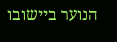הנוער ביישובו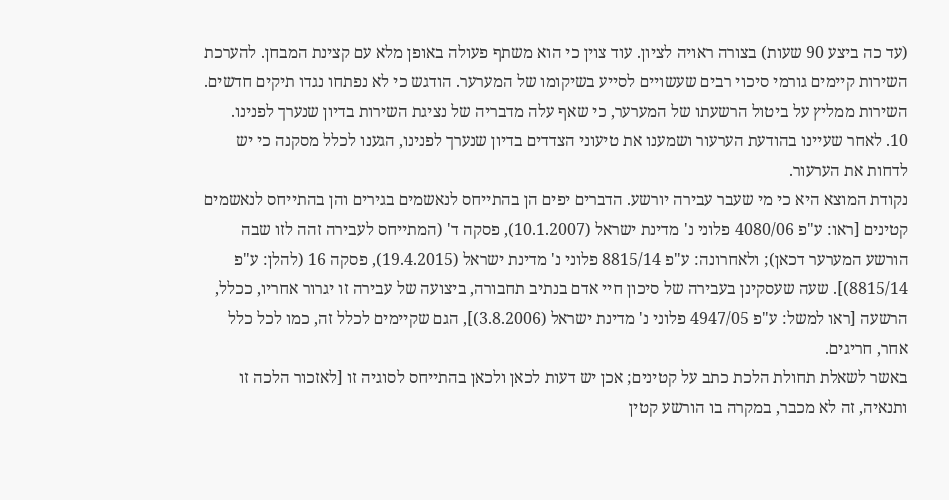(עד כה ביצע 90 שעות) בצורה ראויה לציון. עוד צוין כי הוא משתף פעולה באופן מלא עם קצינת המבחן. להערכת השירות קיימים גורמי סיכוי רבים שעשויים לסייע בשיקומו של המערער. הודגש כי לא נפתחו נגדו תיקים חדשים. השירות ממליץ על ביטול הרשעתו של המערער, כי שאף עלה מדבריה של נציגת השירות בדיון שנערך לפנינו.
10. לאחר שעיינו בהודעת הערעור ושמענו את טיעוני הצדדים בדיון שנערך לפנינו, הגענו לכלל מסקנה כי יש לדחות את הערעור.
נקודת המוצא היא כי מי שעבר עבירה יורשע. הדברים יפים הן בהתייחס לנאשמים בגירים והן בהתייחס לנאשמים קטינים [ראו: ע"פ 4080/06 פלוני נ' מדינת ישראל (10.1.2007), פסקה ד' (המתייחס לעבירה זהה לזו שבה הורשע המערער דכאן); ולאחרונה: ע"פ 8815/14 פלוני נ' מדינת ישראל (19.4.2015), פסקה 16 (להלן: ע"פ 8815/14)]. שעה שעסקינן בעבירה של סיכון חיי אדם בנתיב תחבורה, ביצועה של עבירה זו יגרור אחריו, ככלל, הרשעה [ראו למשל: ע"פ 4947/05 פלוני נ' מדינת ישראל (3.8.2006)], הגם שקיימים לכלל זה, כמו לכל כלל אחר, חריגים.
באשר לשאלת תחולת הלכת כתב על קטינים; אכן יש דעות לכאן ולכאן בהתייחס לסוגיה זו [לאזכור הלכה זו ותנאיה, זה לא מכבר, במקרה בו הורשע קטין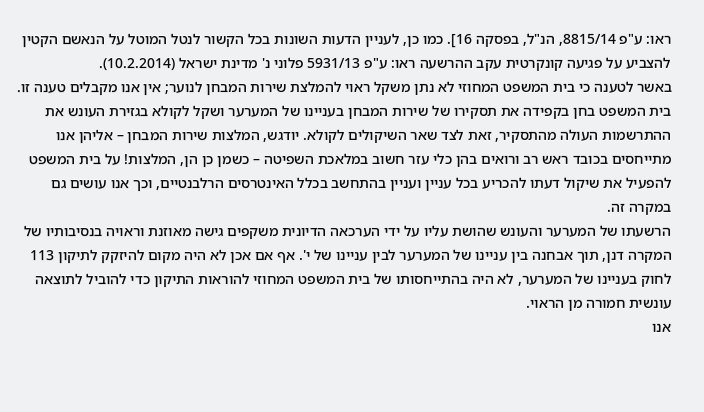ראו: ע"פ 8815/14, הנ"ל, בפסקה 16]. כמו כן, לעניין הדעות השונות בכל הקשור לנטל המוטל על הנאשם הקטין להצביע על פגיעה קונקרטית עקב ההרשעה ראו: ע"פ 5931/13 פלוני נ' מדינת ישראל (10.2.2014).
באשר לטענה כי בית המשפט המחוזי לא נתן משקל ראוי להמלצת שירות המבחן לנוער; אין אנו מקבלים טענה זו. בית המשפט בחן בקפידה את תסקירו של שירות המבחן בעניינו של המערער ושקל לקולא בגזירת העונש את ההתרשמות העולה מהתסקיר, זאת לצד שאר השיקולים לקולא. יודגש, המלצות שירות המבחן – אליהן אנו מתייחסים בכובד ראש רב ורואים בהן כלי עזר חשוב במלאכת השפיטה – כשמן כן הן, המלצות! על בית המשפט להפעיל את שיקול דעתו להכריע בכל עניין ועניין בהתחשב בכלל האינטרסים הרלבנטיים, וכך אנו עושים גם במקרה זה.
הרשעתו של המערער והעונש שהושת עליו על ידי הערכאה הדיונית משקפים גישה מאוזנת וראויה בנסיבותיו של המקרה דנן, תוך אבחנה בין עניינו של המערער לבין עניינו של י'. אף אם אכן לא היה מקום להיזקק לתיקון 113 לחוק בעניינו של המערער, לא היה בהתייחסותו של בית המשפט המחוזי להוראות התיקון כדי להוביל לתוצאה עונשית חמורה מן הראוי.
אנו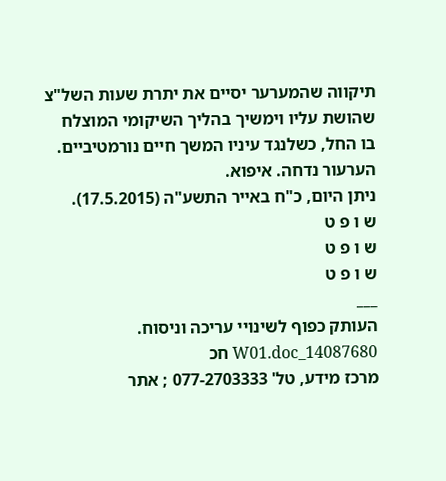תיקווה שהמערער יסיים את יתרת שעות השל"צ שהושת עליו וימשיך בהליך השיקומי המוצלח בו החל, כשלנגד עיניו המשך חיים נורמטיביים.
הערעור נדחה. איפוא.
ניתן היום, כ"ח באייר התשע"ה (17.5.2015).
ש ו פ ט
ש ו פ ט
ש ו פ ט
___
העותק כפוף לשינויי עריכה וניסוח. 14087680_W01.doc חכ
מרכז מידע, טל' 077-2703333 ; אתר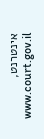אינטרנט, www.court.gov.il